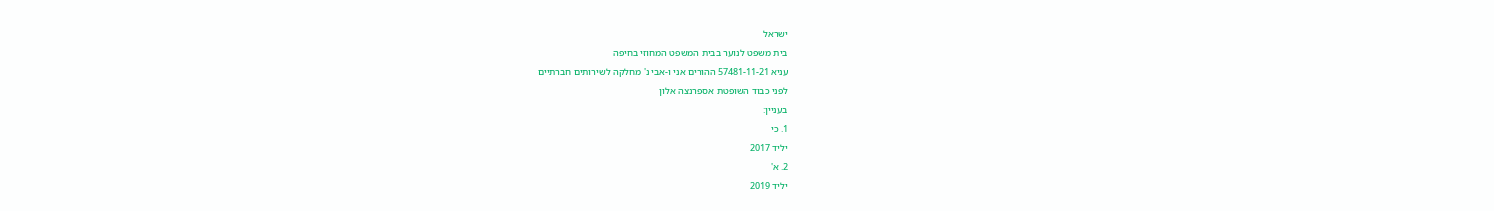ישראל
בית משפט לנוער בבית המשפט המחוזי בחיפה
עניא 57481-11-21 ההורים אני ו-אבי נ' מחלקה לשירותים חברתיים
לפני כבוד השופטת אספרנצה אלון
בעניין:
1. כי
יליד 2017
2. א'
יליד 2019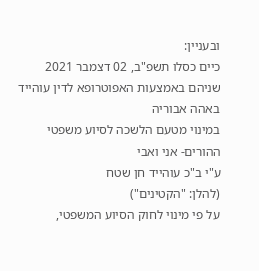ובעניין:
כיים כסלו תשפ"ב, 02 דצמבר 2021
שניהם באמצעות האפוטרופא לדין עוהייד באהה אבוריה
במינוי מטעם הלשכה לסיוע משפטי
ההורים- אני ואבי
ע"י ב"כ עוהייד חן שטח
(להלן: "הקטינים")
על פי מינוי לחוק הסיוע המשפטי,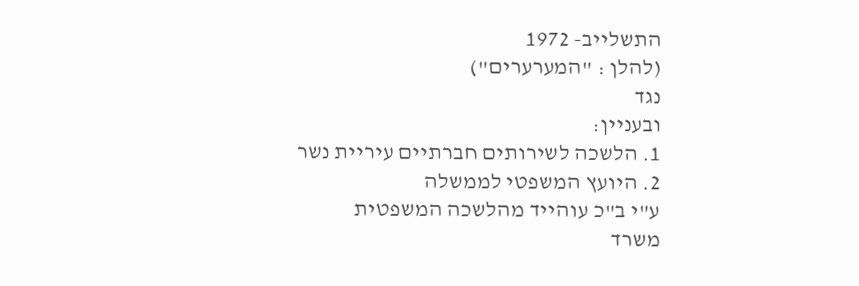התשלייב- 1972
(להלן : "המערערים")
נגד
ובעניין:
1. הלשכה לשירותים חברתיים עיריית נשר
2. היועץ המשפטי לממשלה
ע"י ב"כ עוהייד מהלשכה המשפטית
משרד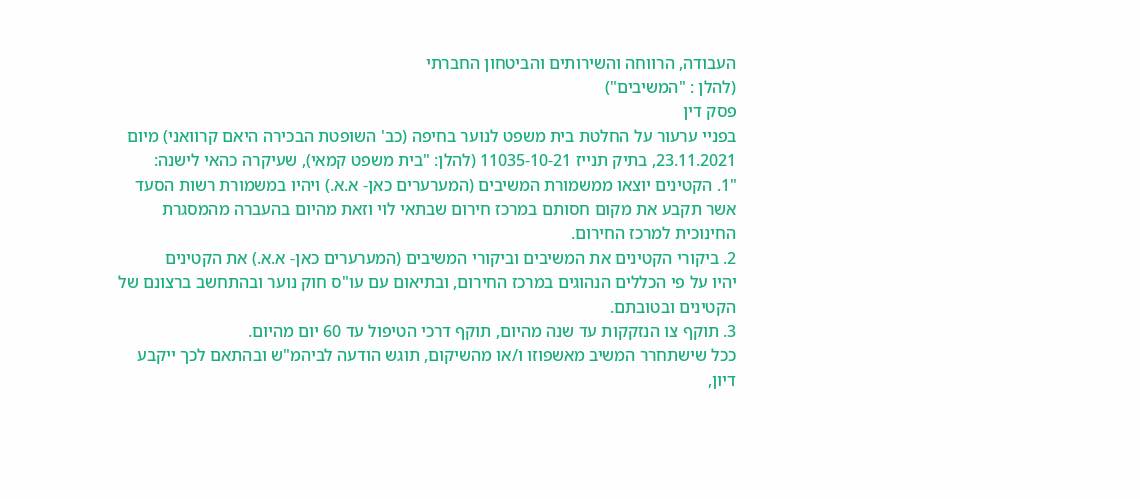העבודה, הרווחה והשירותים והביטחון החברתי
(להלן : "המשיבים")
פסק דין
בפניי ערעור על החלטת בית משפט לנוער בחיפה (כב' השופטת הבכירה היאם קרוואני) מיום
23.11.2021, בתיק תנייז 11035-10-21 (להלן: "בית משפט קמאי), שעיקרה כהאי לישנה:
"1. הקטינים יוצאו ממשמורת המשיבים (המערערים כאן- א.א.) ויהיו במשמורת רשות הסעד
אשר תקבע את מקום חסותם במרכז חירום שבתאי לוי וזאת מהיום בהעברה מהמסגרת
החינוכית למרכז החירום.
2. ביקורי הקטינים את המשיבים וביקורי המשיבים (המערערים כאן- א.א.) את הקטינים
יהיו על פי הכללים הנהוגים במרכז החירום, ובתיאום עם עו"ס חוק נוער ובהתחשב ברצונם של
הקטינים ובטובתם.
3. תוקף צו הנזקקות עד שנה מהיום, תוקף דרכי הטיפול עד 60 יום מהיום.
ככל שישתחרר המשיב מאשפוזו ו/או מהשיקום, תוגש הודעה לביהמ"ש ובהתאם לכך ייקבע
דיון,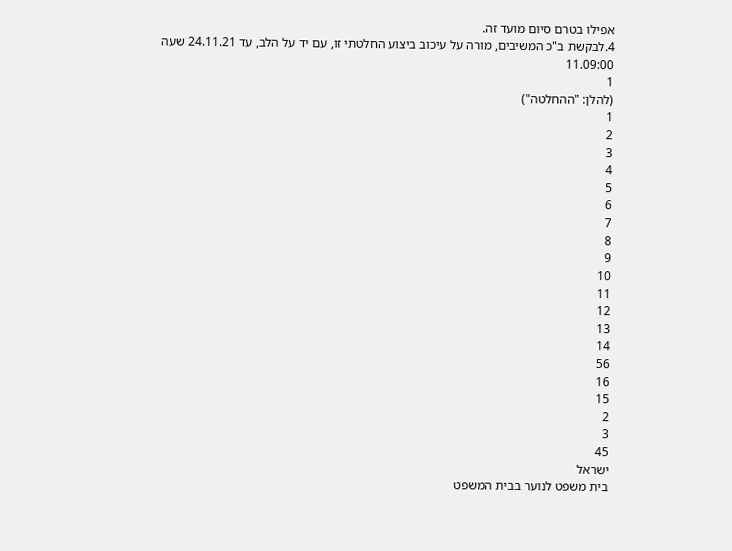אפילו בטרם סיום מועד זה.
4.לבקשת ב"כ המשיבים, מורה על עיכוב ביצוע החלטתי זו, עם יד על הלב, עד 24.11.21 שעה
11.09:00
1
(להלן: "ההחלטה")
1
2
3
4
5
6
7
8
9
10
11
12
13
14
56
16
15
2
3
45
ישראל
בית משפט לנוער בבית המשפט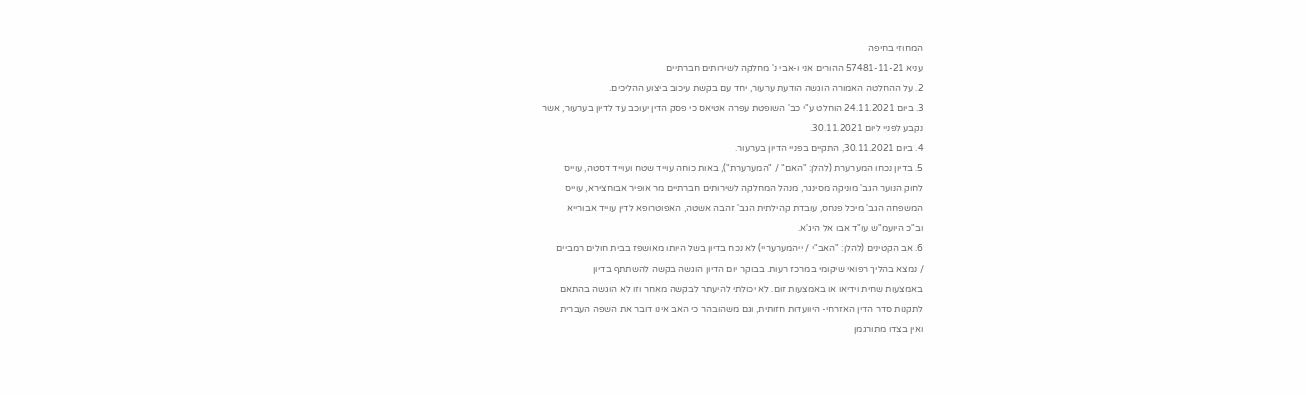המחוזי בחיפה
עניא 57481-11-21 ההורים אני ו-אבי נ' מחלקה לשירותים חברתיים
2. על ההחלטה האמורה הוגשה הודעת ערעור, יחד עם בקשת עיכוב ביצוע ההליכים.
3. ביום 24.11.2021 הוחלט ע"י כב' השופטת עפרה אטיאס כי פסק הדין יעוכב עד לדיון בערעור, אשר
נקבע לפניי ליום 30.11.2021.
4. ביום 30.11.2021, התקיים בפניי הדיון בערעור.
5. בדיון נכחו המערערת (להלן: "האם" / "המערערת"), באות כוחה עוייד שטח ועוייד דסטה, עוייס
לחוק הנוער הגב' מוניקה מסינגר, מנהל המחלקה לשירותים חברתיים מר אופיר אבוחצירא, עוייס
המשפחה הגב' מיכל פנחס, עובדת קהילתית הגב' זהבה אשטה, האפוטרופא לדין עוייד אבורייא
וב"כ היועמ"ש עו"ד אבו אל היג'א.
6. אב הקטינים (להלן: "האב"י / ייהמערעריי) לא נכח בדיון בשל היותו מאושפז בבית חולים רמביים
/ נמצא בהליך רפואי שיקומי במרכז רעות. בבוקר יום הדיון הוגשה בקשה להשתתף בדיון
באמצעות שחית וידיאו או באמצעות זום. לא יכולתי להיעתר לבקשה מאחר וזו לא הוגשה בהתאם
לתקנות סדר הדין האזרחי- היוועדות חזותית, וגם משהובהר כי האב אינו דובר את השפה העברית
ואין בצדו מתורגמן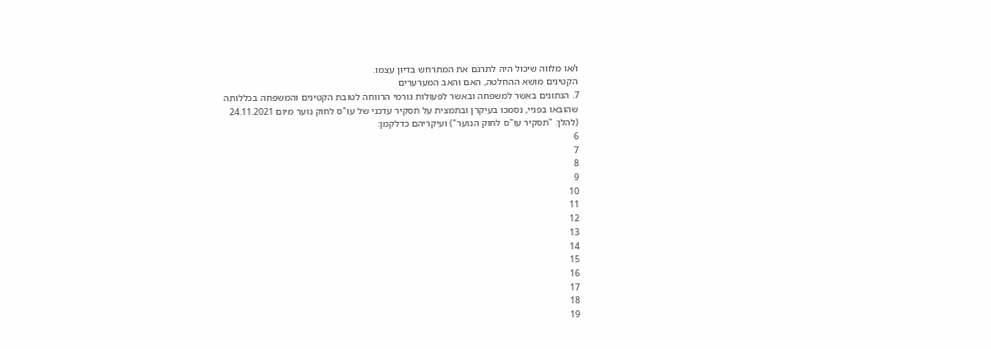ו/או מלווה שיכול היה לתרגם את המתרחש בדיון עצמו.
הקטינים מושא ההחלטה, האם והאב המערערים
7. הנתונים באשר למשפחה ובאשר לפעולות גורמי הרווחה לטובת הקטינים והמשפחה בכללותה
שהובאו בפניי, נסמכו בעיקרן ובתמצית על תסקיר עדכני של עו"ס לחוק נוער מיום 24.11.2021
(להלן: "תסקיר עו"ס לחוק הנוער") ועיקריהם כדלקמן:
6
7
8
9
10
11
12
13
14
15
16
17
18
19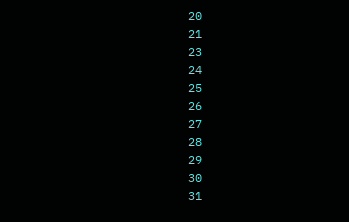20
21
23
24
25
26
27
28
29
30
31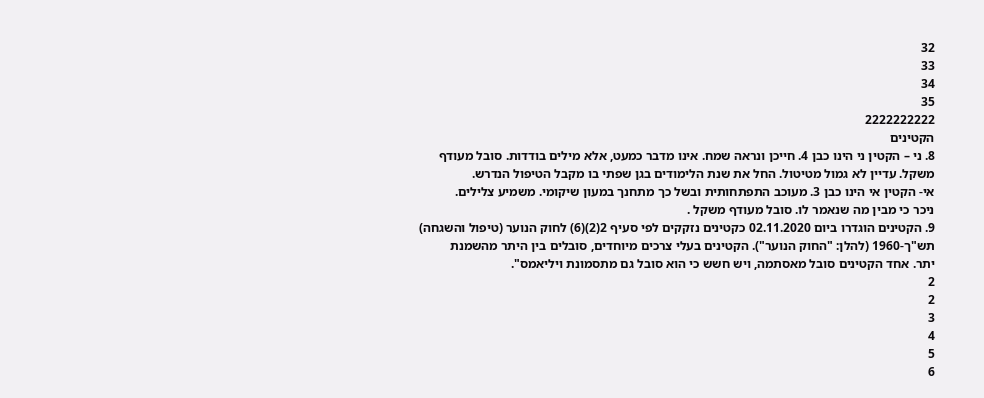32
33
34
35
2222222222
הקטינים
8. ני – הקטין ני הינו כבן 4. חייכן ונראה שמח. אינו מדבר כמעט, אלא מילים בודדות. סובל מעודף
משקל. עדיין לא גמול מטיטול. החל את שנת הלימודים בגן שפתי בו מקבל הטיפול הנדרש.
אי- הקטין אי הינו כבן 3. מעוכב התפתחותית ובשל כך מתחנך במעון שיקומי. משמיע צלילים.
ניכר כי מבין מה שנאמר לו. סובל מעודף משקל .
9. הקטינים הוגדרו ביום 02.11.2020 כקטינים נזקקים לפי סעיף 2(2)(6) לחוק הנוער (טיפול והשגחה)
תש"ך-1960 (להלן: "החוק הנוער"). הקטינים בעלי צרכים מיוחדים, סובלים בין היתר מהשמנת
יתר. אחד הקטינים סובל מאסתמה, ויש חשש כי הוא סובל גם מתסמונת ויליאמס".
2
2
3
4
5
6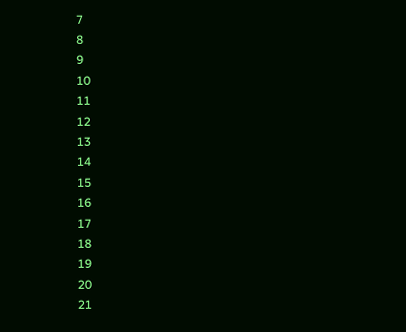7
8
9
10
11
12
13
14
15
16
17
18
19
20
21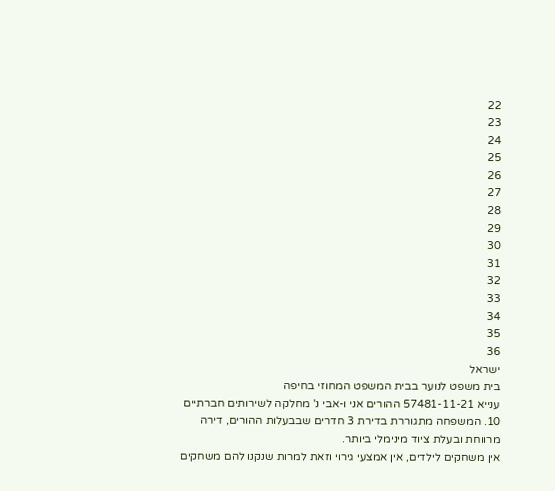22
23
24
25
26
27
28
29
30
31
32
33
34
35
36
ישראל
בית משפט לנוער בבית המשפט המחוזי בחיפה
ענייא 57481-11-21 ההורים אני ו-אבי נ' מחלקה לשירותים חברתיים
10. המשפחה מתגוררת בדירת 3 חדרים שבבעלות ההורים, דירה מרווחת ובעלת ציוד מינימלי ביותר.
אין משחקים לילדים, אין אמצעי גירוי וזאת למרות שנקנו להם משחקים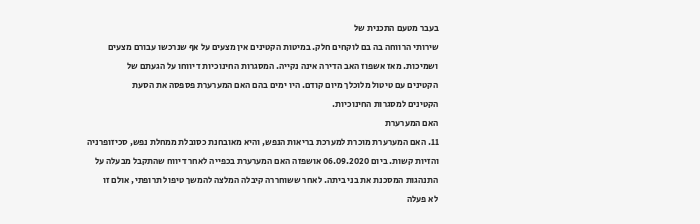בעבר מטעם התכנית של
שירותי הרווחה בה בם לוקחים חלק. במיטות הקטינים אין מצעים על אף שנרכשו עבורם מצעים
ושמיכות. מאז אשפוז האב הדירה אינה נקייה. המסגרות החינוכיות דיווחו על הגעתם של
הקטינים עם טיטול מלוכלך מיום קודם. היו ימים בהם האם המערערת פספסה את הסעת
הקטינים למסגרות החינוכיות.
האם המערערת
11. האם המערערת מוכרת למערכת בריאות הנפש, והיא מאובחנת כסובלת ממחלת נפש, סכיזופרניה
והזיות קשות. ביום 06.09.2020 אושפזה האם המערערת בכפייה לאחר דיווח שהתקבל מבעלה על
התנהגות המסכנת את בני ביתה. לאחר ששוחררה קיבלה המלצה להמשך טיפול תרופתי, אולם זו
לא פעלה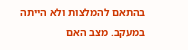בהתאם להמלצות ולא הייתה במעקב. מצב האם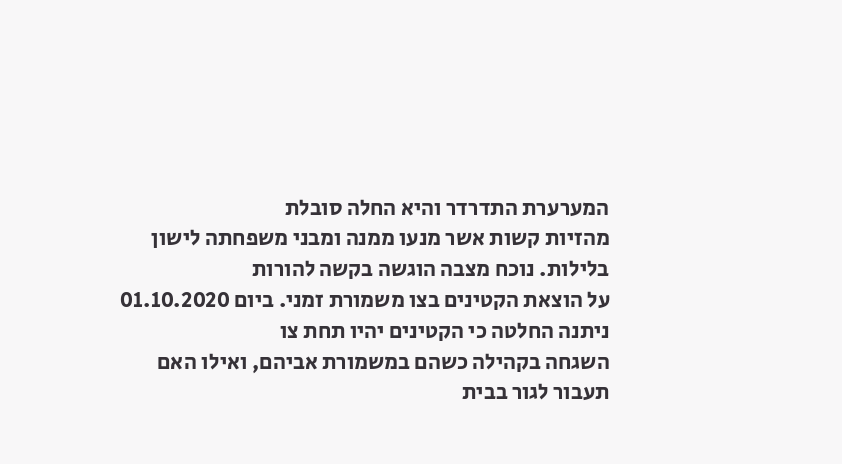המערערת התדרדר והיא החלה סובלת
מהזיות קשות אשר מנעו ממנה ומבני משפחתה לישון בלילות. נוכח מצבה הוגשה בקשה להורות
על הוצאת הקטינים בצו משמורת זמני. ביום 01.10.2020 ניתנה החלטה כי הקטינים יהיו תחת צו
השגחה בקהילה כשהם במשמורת אביהם, ואילו האם תעבור לגור בבית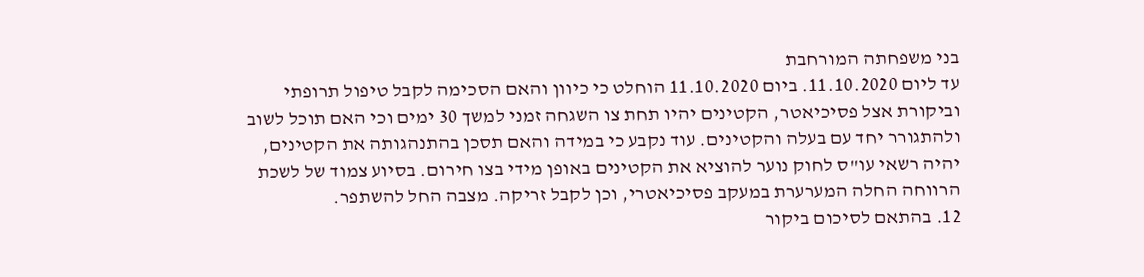בני משפחתה המורחבת
עד ליום 11.10.2020. ביום 11.10.2020 הוחלט כי כיוון והאם הסכימה לקבל טיפול תרופתי
וביקורת אצל פסיכיאטר, הקטינים יהיו תחת צו השגחה זמני למשך 30 ימים וכי האם תוכל לשוב
ולהתגורר יחד עם בעלה והקטינים. עוד נקבע כי במידה והאם תסכן בהתנהגותה את הקטינים,
יהיה רשאי עו"ס לחוק נוער להוציא את הקטינים באופן מידי בצו חירום. בסיוע צמוד של לשכת
הרווחה החלה המערערת במעקב פסיכיאטרי, וכן לקבל זריקה. מצבה החל להשתפר.
12. בהתאם לסיכום ביקור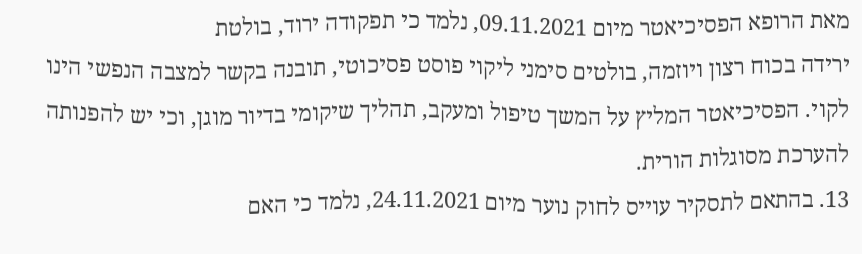מאת הרופא הפסיכיאטר מיום 09.11.2021, נלמד כי תפקודה ירוד, בולטת
ירידה בכוח רצון ויוזמה, בולטים סימני ליקוי פוסט פסיכוטי, תובנה בקשר למצבה הנפשי הינו
לקוי. הפסיכיאטר המליץ על המשך טיפול ומעקב, תהליך שיקומי בדיור מוגן, וכי יש להפנותה
להערכת מסוגלות הורית.
13. בהתאם לתסקיר עוייס לחוק נוער מיום 24.11.2021, נלמד כי האם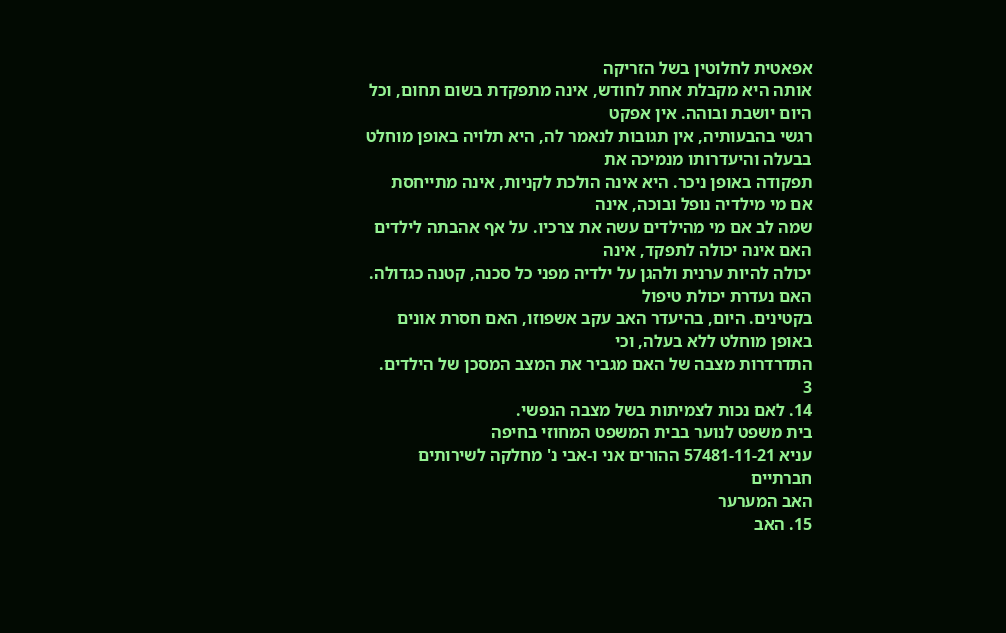אפאטית לחלוטין בשל הזריקה
אותה היא מקבלת אחת לחודש, אינה מתפקדת בשום תחום, וכל היום יושבת ובוהה. אין אפקט
רגשי בהבעותיה, אין תגובות לנאמר לה, היא תלויה באופן מוחלט בבעלה והיעדרותו מנמיכה את
תפקודה באופן ניכר. היא אינה הולכת לקניות, אינה מתייחסת אם מי מילדיה נופל ובוכה, אינה
שמה לב אם מי מהילדים עשה את צרכיו. על אף אהבתה לילדים האם אינה יכולה לתפקד, אינה
יכולה להיות ערנית ולהגן על ילדיה מפני כל סכנה, קטנה כגדולה. האם נעדרת יכולת טיפול
בקטינים. היום, בהיעדר האב עקב אשפוזו, האם חסרת אונים באופן מוחלט ללא בעלה, וכי
התדרדרות מצבה של האם מגביר את המצב המסכן של הילדים.
3
14. לאם נכות לצמיתות בשל מצבה הנפשי.
בית משפט לנוער בבית המשפט המחוזי בחיפה
עניא 57481-11-21 ההורים אני ו-אבי נ' מחלקה לשירותים חברתיים
האב המערער
15. האב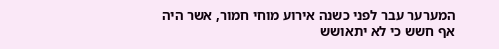המערער עבר לפני כשנה אירוע מוחי חמור, אשר היה אף חשש כי לא יתאושש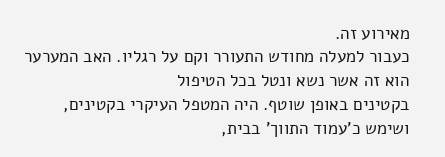מאירוע זה.
כעבור למעלה מחודש התעורר וקם על רגליו. האב המערער הוא זה אשר נשא ונטל בכל הטיפול
בקטינים באופן שוטף. היה המטפל העיקרי בקטינים, ושימש כ'עמוד התווך' בבית,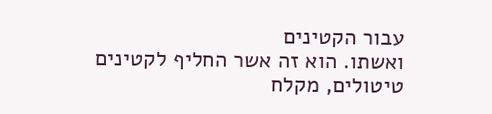עבור הקטינים
ואשתו. הוא זה אשר החליף לקטינים טיטולים, מקלח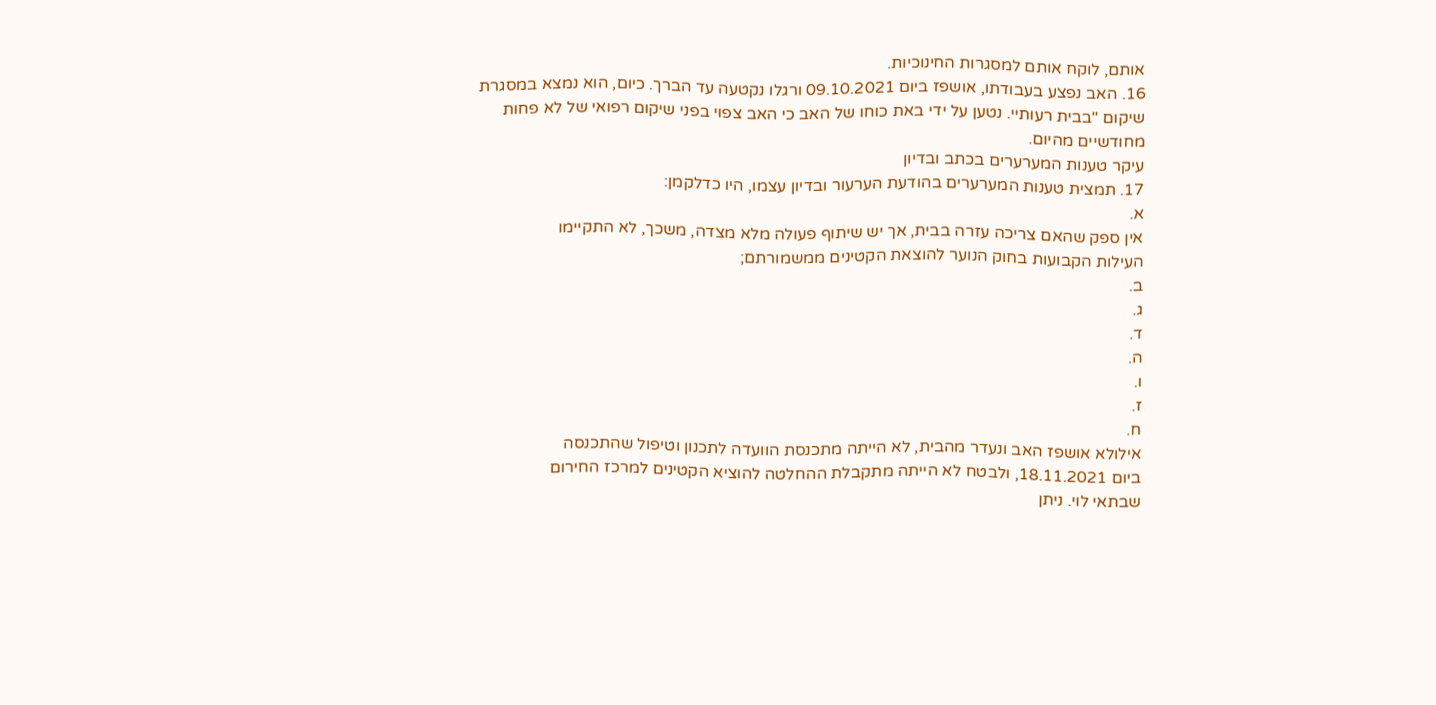אותם, לוקח אותם למסגרות החינוכיות.
16. האב נפצע בעבודתו, אושפז ביום 09.10.2021 ורגלו נקטעה עד הברך. כיום, הוא נמצא במסגרת
שיקום "בבית רעותיי. נטען על ידי באת כוחו של האב כי האב צפוי בפני שיקום רפואי של לא פחות
מחודשיים מהיום.
עיקר טענות המערערים בכתב ובדיון
17. תמצית טענות המערערים בהודעת הערעור ובדיון עצמו, היו כדלקמן:
א.
אין ספק שהאם צריכה עזרה בבית, אך יש שיתוף פעולה מלא מצדה, משכך, לא התקיימו
העילות הקבועות בחוק הנוער להוצאת הקטינים ממשמורתם;
ב.
ג.
ד.
ה.
ו.
ז.
ח.
אילולא אושפז האב ונעדר מהבית, לא הייתה מתכנסת הוועדה לתכנון וטיפול שהתכנסה
ביום 18.11.2021, ולבטח לא הייתה מתקבלת ההחלטה להוציא הקטינים למרכז החירום
שבתאי לוי. ניתן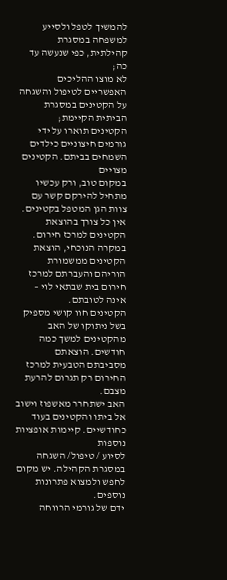להמשיך לטפל ולסייע למשפחה במסגרת קהילתית, כפי שנעשה עד כה;
לא מוצו ההליכים האפשריים לטיפול והשגחה על הקטינים במסגרת הביתית הקיימת;
הקטינים תוארו על ידי גורמים חיצוניים כילדים השמחים בביתם. הקטינים מצויים
במקום טוב, ורק עכשיו מתחיל להירקם קשר עם צוות הגן המטפל בקטינים.
אין כל צורך בהוצאת הקטינים למרכז חירום. במקרה הנוכחי, הוצאת הקטינים ממשמורת
הוריהם והעברתם למרכז חירום בית שבתאי לוי – אינה לטובתם.
הקטינים חוו קושי מספיק בשל ניתוקו של האב מהקטינים למשך כמה חודשים. הוצאתם
מסביבתם הטבעית למרכז החירום רק תגרום להרעת מצבם.
האב ישתחרר מאשפוז וישוב אל ביתו והקטינים בעוד כחודשיים. קיימות אופציות נוספות
לסיוע / טיפול/ השגחה במסגרת הקהילה. יש מקום לחפש ולמצוא פתרונות נוספים.
ידם של גורמי הרווחה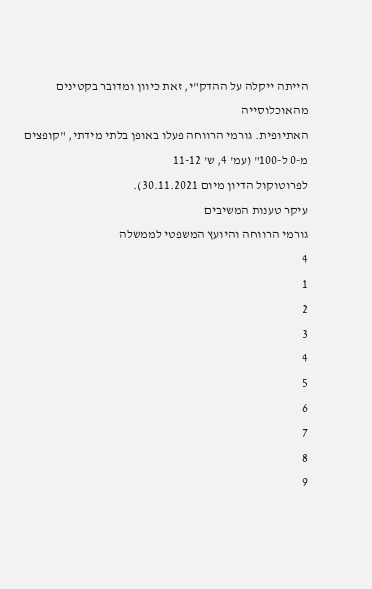הייתה ייקלה על ההדק"י, זאת כיוון ומדובר בקטינים מהאוכלוסייה
האתיופית. גורמי הרווחה פעלו באופן בלתי מידתי, "קופצים מ-0 ל-100" (עמ' 4, ש' 11-12
לפרוטוקול הדיון מיום 30.11.2021).
עיקר טענות המשיבים
גורמי הרווחה והיועץ המשפטי לממשלה
4
1
2
3
4
5
6
7
8
9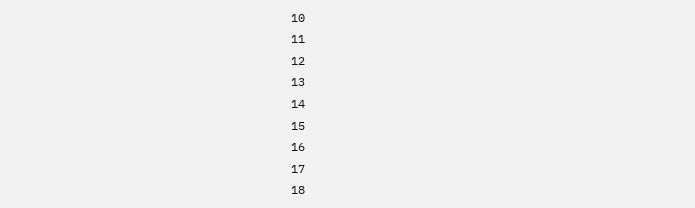10
11
12
13
14
15
16
17
18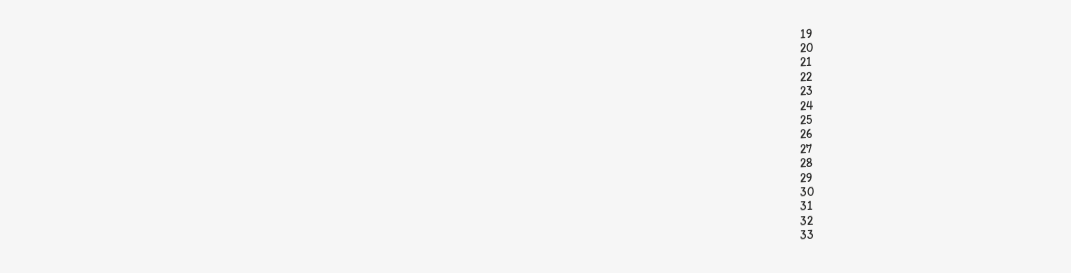19
20
21
22
23
24
25
26
27
28
29
30
31
32
33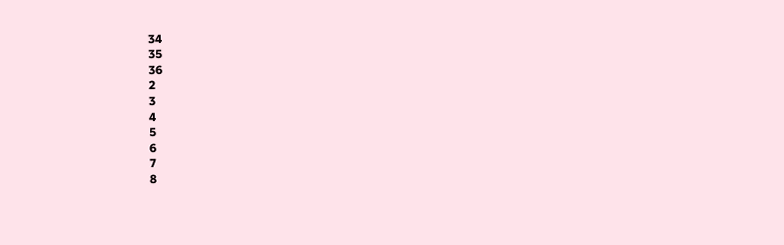34
35
36
2
3
4
5
6
7
8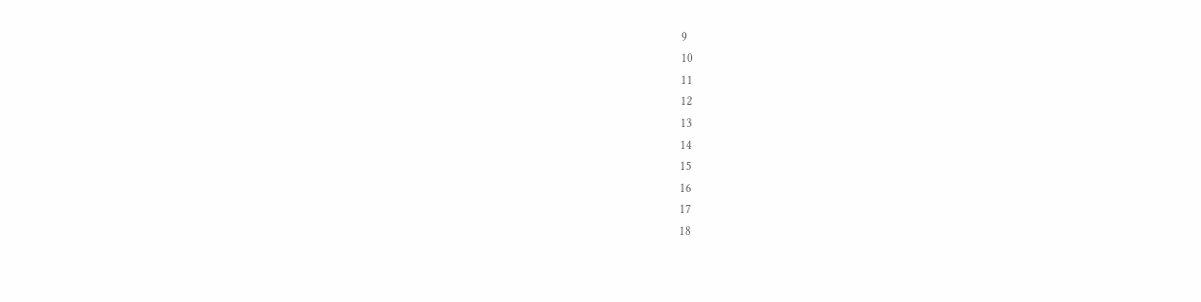9
10
11
12
13
14
15
16
17
18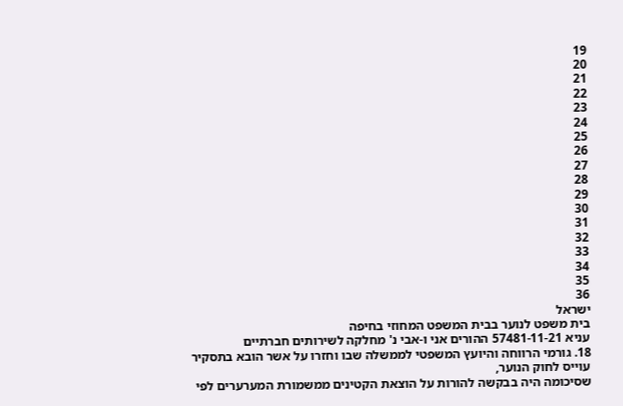19
20
21
22
23
24
25
26
27
28
29
30
31
32
33
34
35
36
ישראל
בית משפט לנוער בבית המשפט המחוזי בחיפה
עניא 57481-11-21 ההורים אני ו-אבי נ' מחלקה לשירותים חברתיים
18. גורמי הרווחה והיועץ המשפטי לממשלה שבו וחזרו על אשר הובא בתסקיר עוייס לחוק הנוער,
שסיכומה היה בבקשה להורות על הוצאת הקטינים ממשמורת המערערים לפי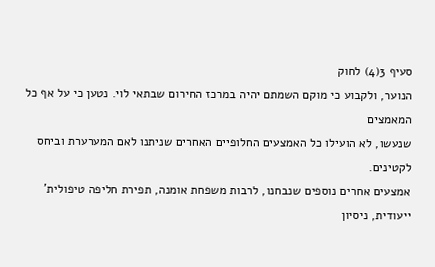סעיף 3(4) לחוק
הנוער, ולקבוע כי מוקם השמתם יהיה במרכז החירום שבתאי לוי. נטען כי על אף כל המאמצים
שנעשו, לא הועילו כל האמצעים החלופיים האחרים שניתנו לאם המערערת וביחס לקטינים.
אמצעים אחרים נוספים שנבחנו, לרבות משפחת אומנה, תפירת חליפה טיפולית' ייעודית, ניסיון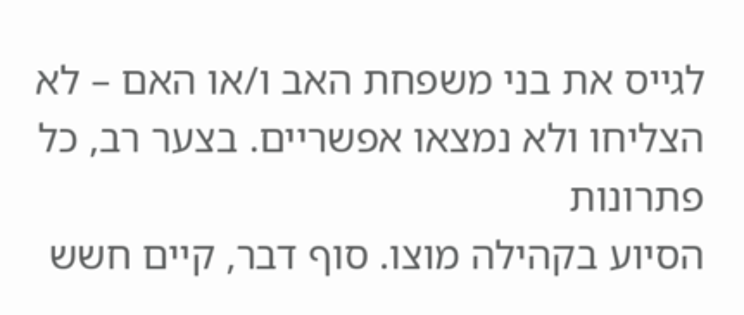לגייס את בני משפחת האב ו/או האם – לא הצליחו ולא נמצאו אפשריים. בצער רב, כל פתרונות
הסיוע בקהילה מוצו. סוף דבר, קיים חשש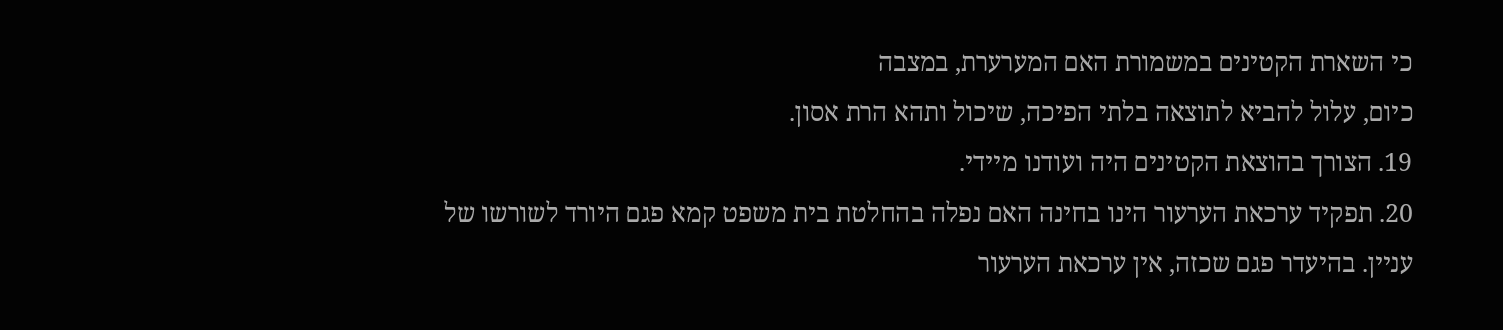כי השארת הקטינים במשמורת האם המערערת, במצבה
כיום, עלול להביא לתוצאה בלתי הפיכה, שיכול ותהא הרת אסון.
19. הצורך בהוצאת הקטינים היה ועודנו מיידי.
20. תפקיד ערכאת הערעור הינו בחינה האם נפלה בהחלטת בית משפט קמא פגם היורד לשורשו של
עניין. בהיעדר פגם שכזה, אין ערכאת הערעור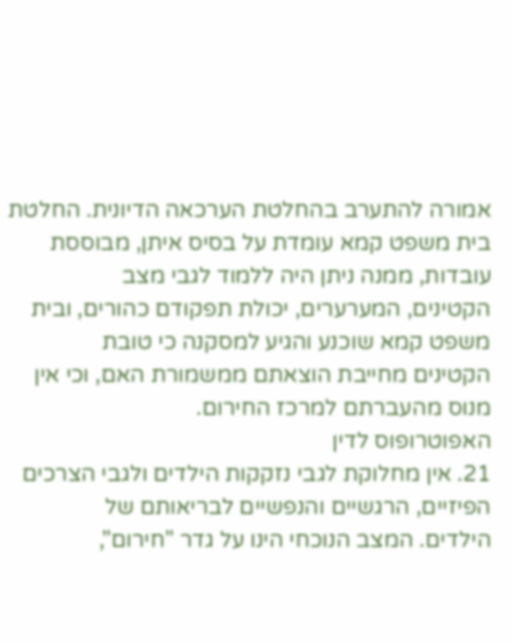אמורה להתערב בהחלטת הערכאה הדיונית. החלטת
בית משפט קמא עומדת על בסיס איתן, מבוססת עובדות, ממנה ניתן היה ללמוד לגבי מצב
הקטינים, המערערים, יכולת תפקודם כהורים, ובית משפט קמא שוכנע והגיע למסקנה כי טובת
הקטינים מחייבת הוצאתם ממשמורת האם, וכי אין מנוס מהעברתם למרכז החירום.
האפוטרופוס לדין
21. אין מחלוקת לגבי נזקקות הילדים ולגבי הצרכים הפיזיים, הרגשיים והנפשיים לבריאותם של
הילדים. המצב הנוכחי הינו על גדר "חירום",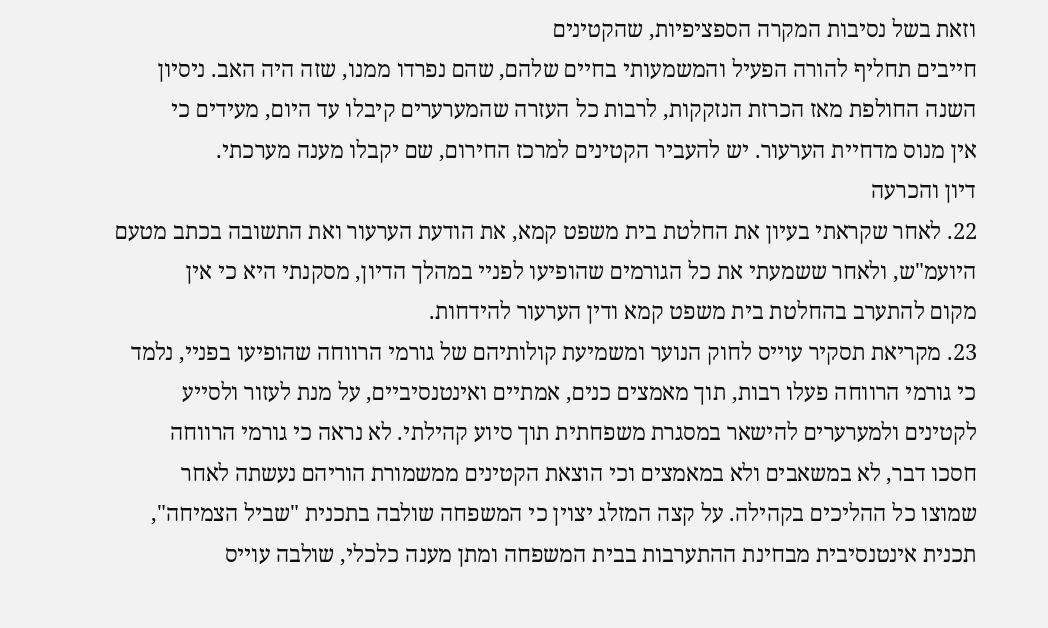וזאת בשל נסיבות המקרה הספציפיות, שהקטינים
חייבים תחליף להורה הפעיל והמשמעותי בחיים שלהם, שהם נפרדו ממנו, שזה היה האב. ניסיון
השנה החולפת מאז הכרזת הנזקקות, לרבות כל העזרה שהמערערים קיבלו עד היום, מעידים כי
אין מנוס מדחיית הערעור. יש להעביר הקטינים למרכז החירום, שם יקבלו מענה מערכתי.
דיון והכרעה
22. לאחר שקראתי בעיון את החלטת בית משפט קמא, את הודעת הערעור ואת התשובה בכתב מטעם
היועמ"ש, ולאחר ששמעתי את כל הגורמים שהופיעו לפניי במהלך הדיון, מסקנתי היא כי אין
מקום להתערב בהחלטת בית משפט קמא ודין הערעור להידחות.
23. מקריאת תסקיר עוייס לחוק הנוער ומשמיעת קולותיהם של גורמי הרווחה שהופיעו בפניי, נלמד
כי גורמי הרווחה פעלו רבות, תוך מאמצים כנים, אמתיים ואינטנסיביים, על מנת לעזור ולסייע
לקטינים ולמערערים להישאר במסגרת משפחתית תוך סיוע קהילתי. לא נראה כי גורמי הרווחה
חסכו דבר, לא במשאבים ולא במאמצים וכי הוצאת הקטינים ממשמורת הוריהם נעשתה לאחר
שמוצו כל ההליכים בקהילה. על קצה המזלג יצוין כי המשפחה שולבה בתכנית "שביל הצמיחה",
תכנית אינטנסיבית מבחינת ההתערבות בבית המשפחה ומתן מענה כלכלי, שולבה עוייס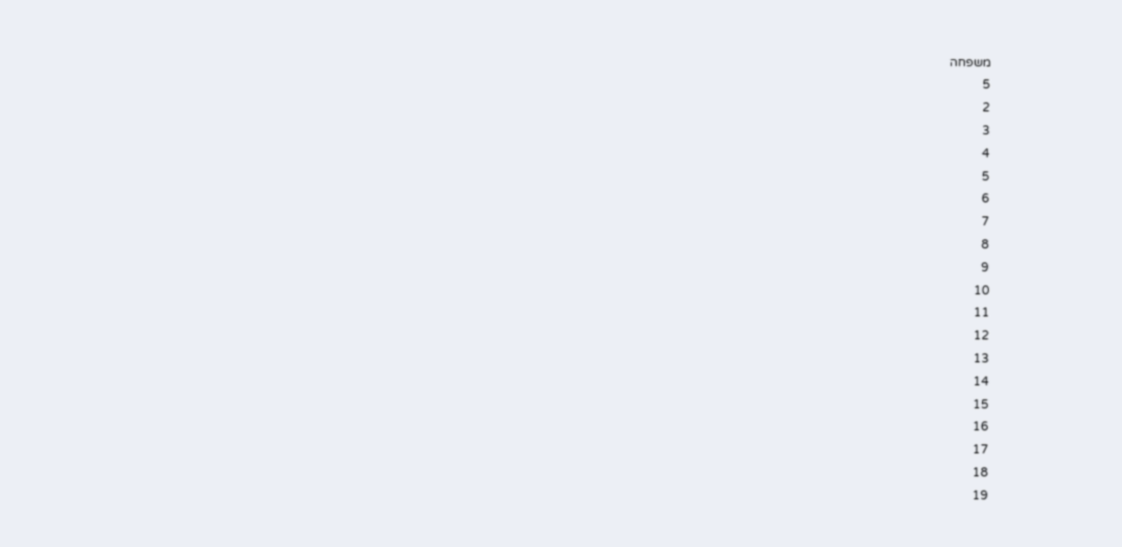משפחה
5
2
3
4
5
6
7
8
9
10
11
12
13
14
15
16
17
18
19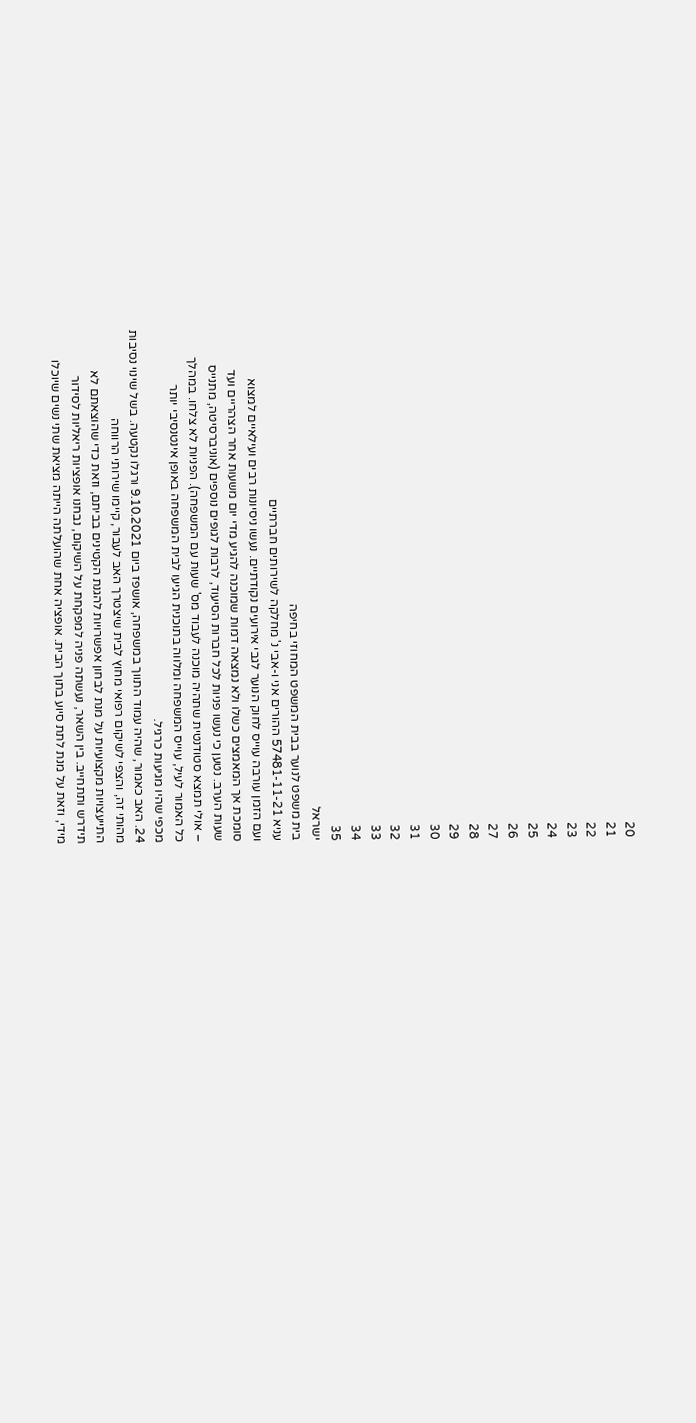20
21
22
23
24
25
26
27
28
29
30
31
32
33
34
35
ישראל
בית משפט לנוער בבית המשפט המחוזי בחיפה
עניא 57481-11-21 ההורים אני ו-אבי נ' מחלקה לשירותים חברתיים
ועם הזמן עורבה עוייס לחוק הנוער לגבי אירועים נקודתיים. נעשו ניסיונות רבים ועילאיים למצוא
סומכת אך המאמצים כשלו ולא נמצאה דמות שמוכנה להגיע מדי יום משעות אחר הצהריים ועד
שעות הערב. נטען כי נעשו פניות לכל חברות הסיעוד, לרבות לגופים נוספים (אוניברסיטה, מתנייס
– אולי תמצא סטודנטית שתהיה מוכנה לעבוד מס' שעות עם המשפחה). הפניות לא צלחו. במהלך
כל האמור לעיל, עוייס המשפחה ומלווה בתוכנית הגיעו לבית המשפחה באופן אינטנסיבי יותר
מכפי שהיו מגיעות כרגיל.
24. האב כאמור, שהיה עמוד התווך במשפחה, אושפז ביום 9.10.2021 ורגלו נקטעה. בשל שינוי נסיבות
מהותי זה, והצפי לשיקום רפואי מחוץ לבית שיצטרך האב לעבור, קיימו שירותי הרווחה
התייעצויות מקצועיות על מנת לבחון אפשרויות להגנת הקטינים בביתם, וזאת כדי שהוצאתם לא
תידרש ותתחייב. בין השאר, נעשתה פניה למפקחת על השיקום, נבחנו אופציות ריאליות לסידור
מידי, וזאת על מנת לתת סיוע בתוך הבית. אופציה אחת שהועלתה הייתה מציאת שתי נשים שיוכלו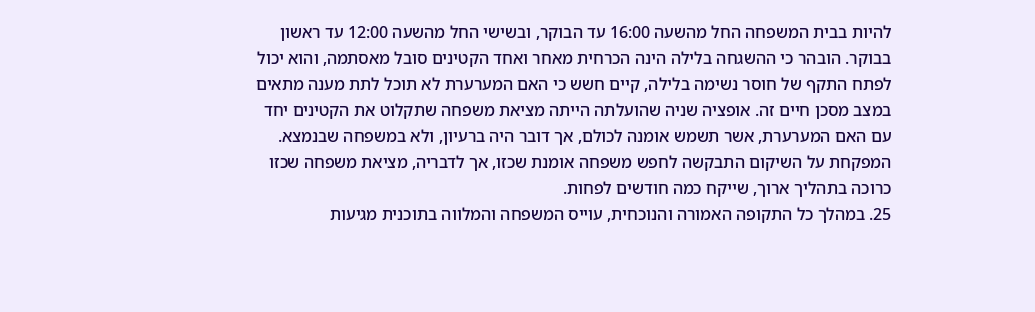להיות בבית המשפחה החל מהשעה 16:00 עד הבוקר, ובשישי החל מהשעה 12:00 עד ראשון
בבוקר. הובהר כי ההשגחה בלילה הינה הכרחית מאחר ואחד הקטינים סובל מאסתמה, והוא יכול
לפתח התקף של חוסר נשימה בלילה, קיים חשש כי האם המערערת לא תוכל לתת מענה מתאים
במצב מסכן חיים זה. אופציה שניה שהועלתה הייתה מציאת משפחה שתקלוט את הקטינים יחד
עם האם המערערת, אשר תשמש אומנה לכולם, אך דובר היה ברעיון, ולא במשפחה שבנמצא.
המפקחת על השיקום התבקשה לחפש משפחה אומנת שכזו, אך לדבריה, מציאת משפחה שכזו
כרוכה בתהליך ארוך, שייקח כמה חודשים לפחות.
25. במהלך כל התקופה האמורה והנוכחית, עוייס המשפחה והמלווה בתוכנית מגיעות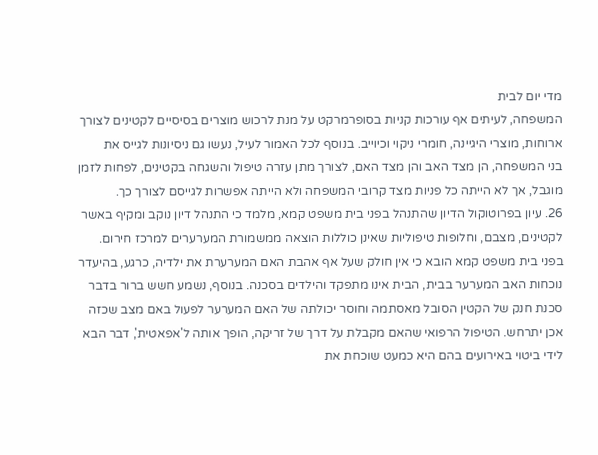מדי יום לבית
המשפחה, לעיתים אף עורכות קניות בסופרמרקט על מנת לרכוש מוצרים בסיסיים לקטינים לצורך
ארוחות, מוצרי היגיינה, חומרי ניקוי וכיוייב. בנוסף לכל האמור לעיל, נעשו גם ניסיונות לגייס את
בני המשפחה, הן מצד האב והן מצד האם, לצורך מתן עזרה טיפול והשגחה בקטינים, לפחות לזמן
מוגבל, אך לא הייתה כל פניות מצד קרובי המשפחה ולא הייתה אפשרות לגייסם לצורך כך.
26. עיון בפרוטוקול הדיון שהתנהל בפני בית משפט קמא, מלמד כי התנהל דיון נוקב ומקיף באשר
לקטינים, מצבם, וחלופות טיפוליות שאינן כוללות הוצאה ממשמורת המערערים למרכז חירום.
בפני בית משפט קמא הובא כי אין חולק שעל אף אהבת האם המערערת את ילדיה, כרגע, בהיעדר
נוכחות האב המערער בבית, הבית אינו מתפקד והילדים בסכנה. בנוסף, נשמע חשש ברור בדבר
סכנת חנק של הקטין הסובל מאסתמה וחוסר יכולתה של האם המערער לפעול באם מצב שכזה
אכן יתרחש. הטיפול הרפואי שהאם מקבלת על דרך של זריקה, הופך אותה ל'אפאטית', דבר הבא
לידי ביטוי באירועים בהם היא כמעט שוכחת את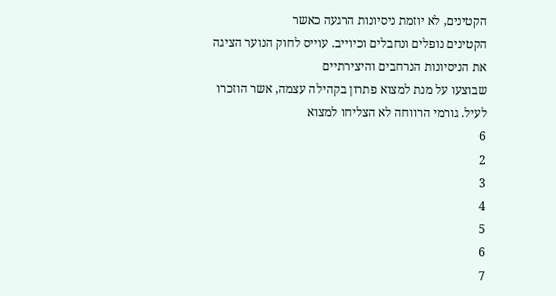הקטינים, לא יוזמת ניסיונות הרגעה כאשר
הקטינים נופלים ונחבלים וכיוייב. עוייס לחוק הנוער הציגה את הניסיונות הנרחבים והיצירתיים
שבוצעו על מנת למצוא פתרון בקהילה עצמה, אשר הוזכרו לעיל. גורמי הרווחה לא הצליחו למצוא
6
2
3
4
5
6
7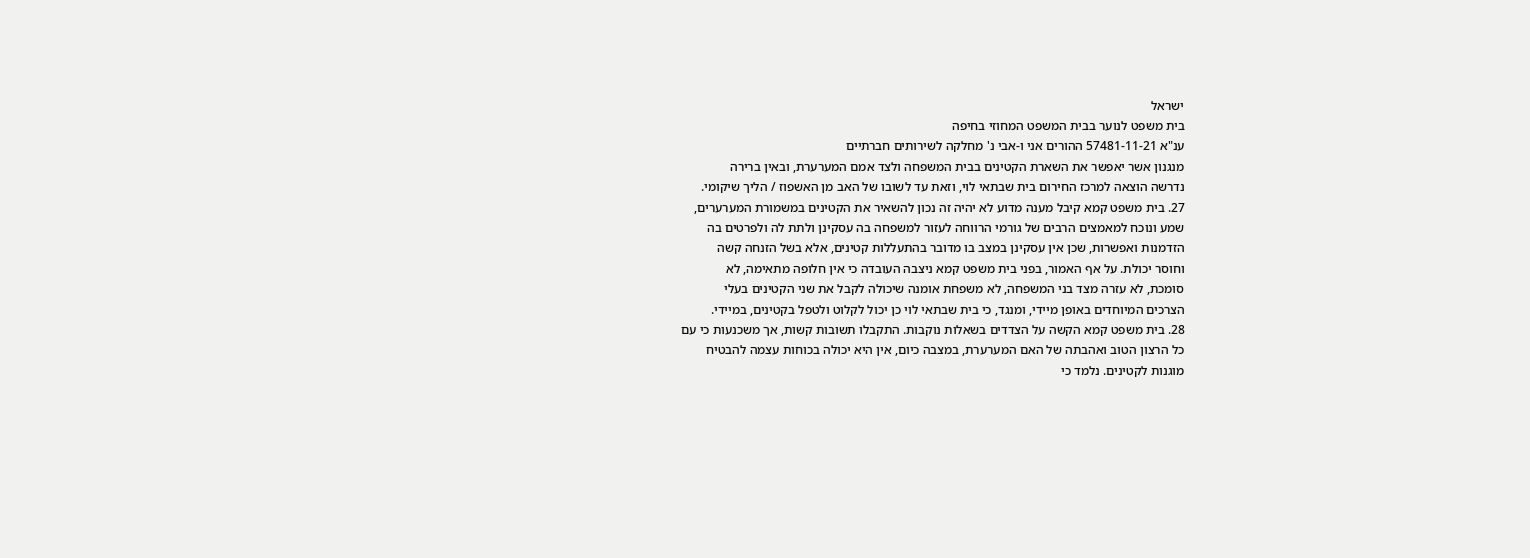ישראל
בית משפט לנוער בבית המשפט המחוזי בחיפה
ענ"א 57481-11-21 ההורים אני ו-אבי נ' מחלקה לשירותים חברתיים
מנגנון אשר יאפשר את השארת הקטינים בבית המשפחה ולצד אמם המערערת, ובאין ברירה
נדרשה הוצאה למרכז החירום בית שבתאי לוי, וזאת עד לשובו של האב מן האשפוז / הליך שיקומי.
27. בית משפט קמא קיבל מענה מדוע לא יהיה זה נכון להשאיר את הקטינים במשמורת המערערים,
שמע ונוכח למאמצים הרבים של גורמי הרווחה לעזור למשפחה בה עסקינן ולתת לה ולפרטים בה
הזדמנות ואפשרות, שכן אין עסקינן במצב בו מדובר בהתעללות קטינים, אלא בשל הזנחה קשה
וחוסר יכולת. על אף האמור, בפני בית משפט קמא ניצבה העובדה כי אין חלופה מתאימה, לא
סומכת, לא עזרה מצד בני המשפחה, לא משפחת אומנה שיכולה לקבל את שני הקטינים בעלי
הצרכים המיוחדים באופן מיידי, ומנגד, כי בית שבתאי לוי כן יכול לקלוט ולטפל בקטינים, במיידי.
28. בית משפט קמא הקשה על הצדדים בשאלות נוקבות. התקבלו תשובות קשות, אך משכנעות כי עם
כל הרצון הטוב ואהבתה של האם המערערת, במצבה כיום, אין היא יכולה בכוחות עצמה להבטיח
מוגנות לקטינים. נלמד כי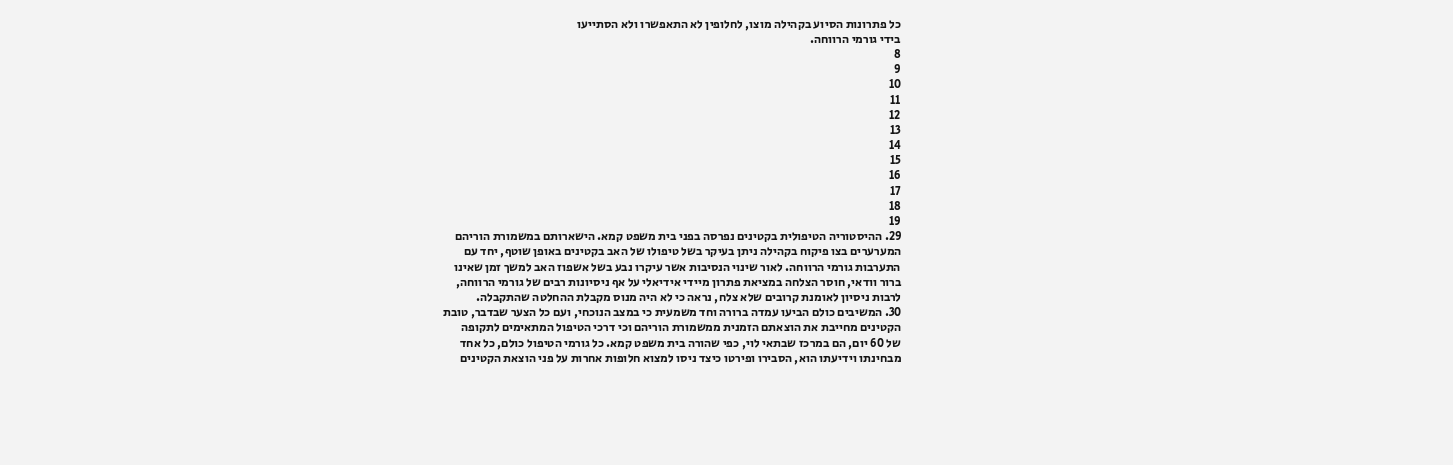כל פתרונות הסיוע בקהילה מוצו, לחלופין לא התאפשרו ולא הסתייעו
בידי גורמי הרווחה.
8
9
10
11
12
13
14
15
16
17
18
19
29. ההיסטוריה הטיפולית בקטינים נפרסה בפני בית משפט קמא. הישארותם במשמורת הוריהם
המערערים בצו פיקוח בקהילה ניתן בעיקר בשל טיפולו של האב בקטינים באופן שוטף, יחד עם
התערבות גורמי הרווחה. לאור שינוי הנסיבות אשר עיקרו נבע בשל אשפוז האב למשך זמן שאינו
ברור וודאי, חוסר הצלחה במציאת פתרון מיידי אידיאלי על אף ניסיונות רבים של גורמי הרווחה,
לרבות ניסיון לאומנת קרובים שלא צלח, נראה כי לא היה מנוס מקבלת ההחלטה שהתקבלה.
30. המשיבים כולם הביעו עמדה ברורה וחד משמעית כי במצב הנוכחי, ועם כל הצער שבדבר, טובת
הקטינים מחייבת את הוצאתם הזמנית ממשמורת הוריהם וכי דרכי הטיפול המתאימים לתקופה
של 60 יום, הם במרכז שבתאי לוי, כפי שהורה בית משפט קמא. כל גורמי הטיפול כולם, כל אחד
מבחינתו וידיעתו הוא, הסבירו ופירטו כיצד ניסו למצוא חלופות אחרות על פני הוצאת הקטינים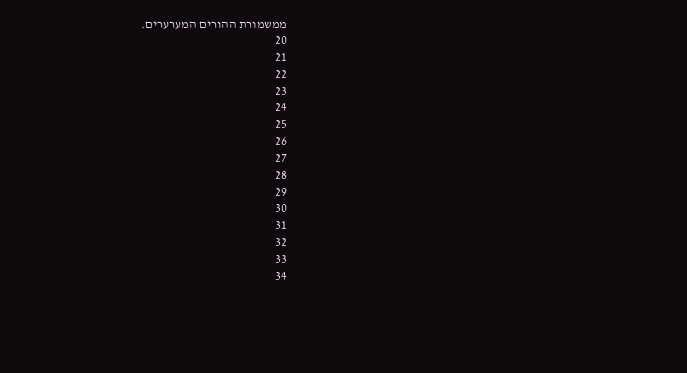ממשמורת ההורים המערערים.
20
21
22
23
24
25
26
27
28
29
30
31
32
33
34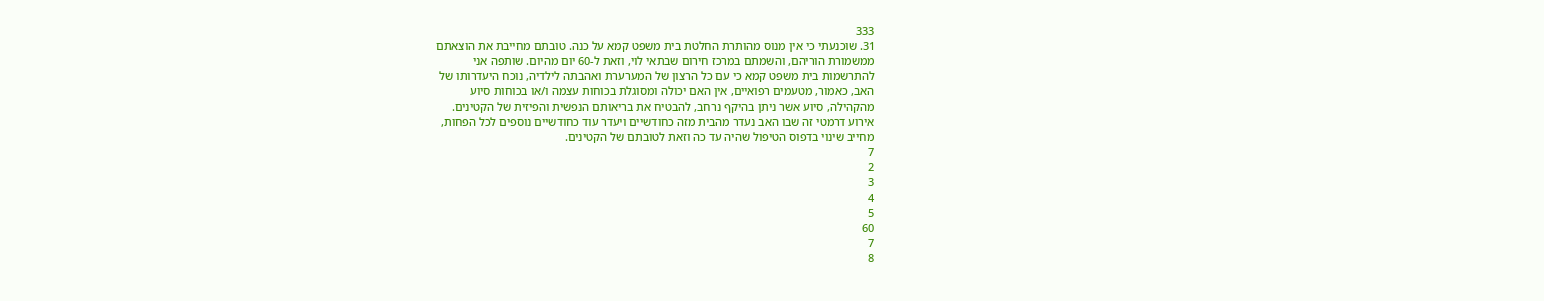333
31. שוכנעתי כי אין מנוס מהותרת החלטת בית משפט קמא על כנה. טובתם מחייבת את הוצאתם
ממשמורת הוריהם, והשמתם במרכז חירום שבתאי לוי, וזאת ל-60 יום מהיום. שותפה אני
להתרשמות בית משפט קמא כי עם כל הרצון של המערערת ואהבתה לילדיה, נוכח היעדרותו של
האב, כאמור, מטעמים רפואיים, אין האם יכולה ומסוגלת בכוחות עצמה ו/או בכוחות סיוע
מהקהילה, סיוע אשר ניתן בהיקף נרחב, להבטיח את בריאותם הנפשית והפיזית של הקטינים.
אירוע דרמטי זה שבו האב נעדר מהבית מזה כחודשיים ויעדר עוד כחודשיים נוספים לכל הפחות,
מחייב שינוי בדפוס הטיפול שהיה עד כה וזאת לטובתם של הקטינים.
7
2
3
4
5
60
7
8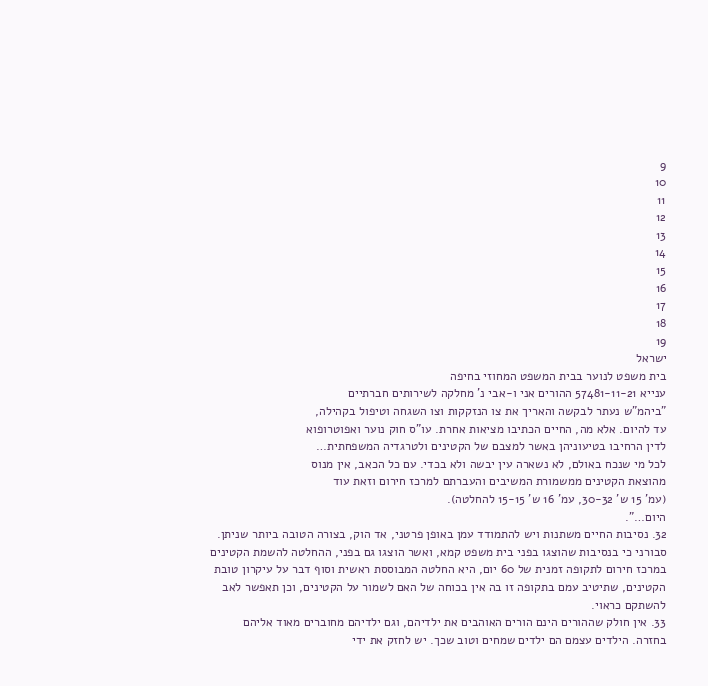9
10
11
12
13
14
15
16
17
18
19
ישראל
בית משפט לנוער בבית המשפט המחוזי בחיפה
ענייא 57481-11-21 ההורים אני ו-אבי נ' מחלקה לשירותים חברתיים
"ביהמ"ש נעתר לבקשה והאריך את צו הנזקקות וצו השגחה וטיפול בקהילה,
עד להיום. אלא מה, החיים הכתיבו מציאות אחרת. עו"ס חוק נוער ואפוטרופוא
לדין הרחיבו בטיעוניהן באשר למצבם של הקטינים ולטרגדיה המשפחתית…
לכל מי שנכח באולם, לא נשארה עין יבשה ולא בכדי. עם כל הכאב, אין מנוס
מהוצאת הקטינים ממשמורת המשיבים והעברתם למרכז חירום וזאת עוד
(עמ' 15 ש' 30-32, עמ' 16 ש' 15-15 להחלטה).
היום…".
32. נסיבות החיים משתנות ויש להתמודד עמן באופן פרטני, אד הוק, בצורה הטובה ביותר שניתן.
סבורני כי בנסיבות שהוצגו בפני בית משפט קמא, ואשר הוצגו גם בפני, ההחלטה להשמת הקטינים
במרכז חירום לתקופה זמנית של 60 יום, היא החלטה המבוססת ראשית וסוף דבר על עיקרון טובת
הקטינים, שתיטיב עמם בתקופה זו בה אין בכוחה של האם לשמור על הקטינים, וכן תאפשר לאב
להשתקם כראוי.
33. אין חולק שההורים הינם הורים האוהבים את ילדיהם, וגם ילדיהם מחוברים מאוד אליהם
בחזרה. הילדים עצמם הם ילדים שמחים וטוב שכך. יש לחזק את ידי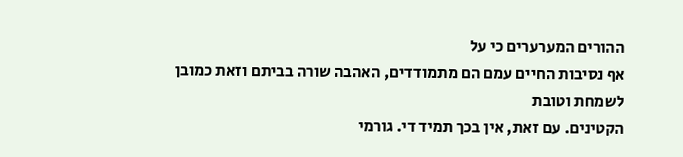ההורים המערערים כי על
אף נסיבות החיים עמם הם מתמודדים, האהבה שורה בביתם וזאת כמובן לשמחת וטובת
הקטינים. עם זאת, אין בכך תמיד די. גורמי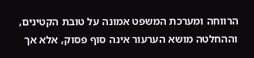הרווחה ומערכת המשפט אמונה על טובת הקטינים,
וההחלטה מושא הערעור אינה סוף פסוק, אלא אך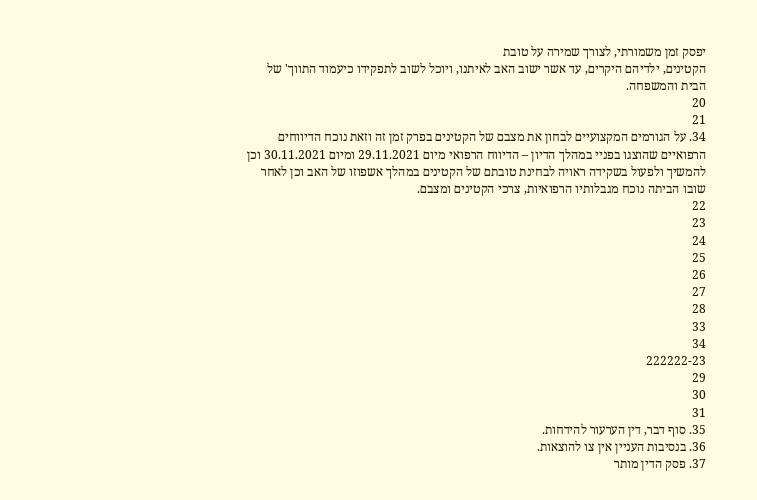יפסק זמן משמורתי, לצורך שמירה על טובת
הקטינים, ילדיהם היקרים, עד אשר ישוב האב לאיתנו, ויוכל לשוב לתפקידו כיעמוד התווך' של
הבית והמשפחה.
20
21
34. על הגורמים המקצועיים לבחון את מצבם של הקטינים בפרק זמן זה וזאת נוכח הדיווחים
הרפואיים שהוצגו בפניי במהלך הדיון – הדיווח הרפואי מיום 29.11.2021 ומיום 30.11.2021 וכן
להמשיך ולפעול בשקידה ראויה לבחינת טובתם של הקטינים במהלך אשפוזו של האב וכן לאחר
שובו הביתה נוכח מגבלותיו הרפואיות, צרכי הקטינים ומצבם.
22
23
24
25
26
27
28
33
34
222222-23
29
30
31
35. סוף דבר, דין הערעור להידחות.
36. בנסיבות העניין אין צו להוצאות.
37. פסק הדין מותר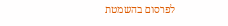לפרסום בהשמטת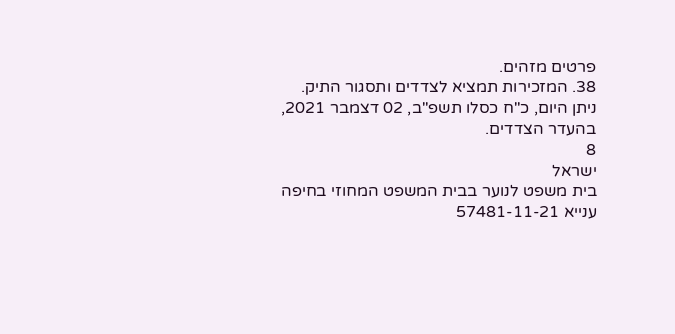פרטים מזהים.
38. המזכירות תמציא לצדדים ותסגור התיק.
ניתן היום, כ"ח כסלו תשפ"ב, 02 דצמבר 2021, בהעדר הצדדים.
8
ישראל
בית משפט לנוער בבית המשפט המחוזי בחיפה
ענייא 57481-11-21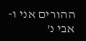ההורים אני ו-אבי נ'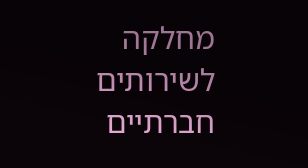מחלקה לשירותים חברתיים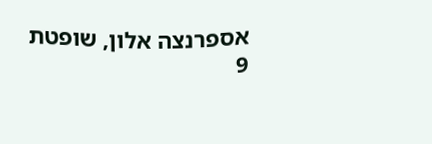אספרנצה אלון, שופטת
9